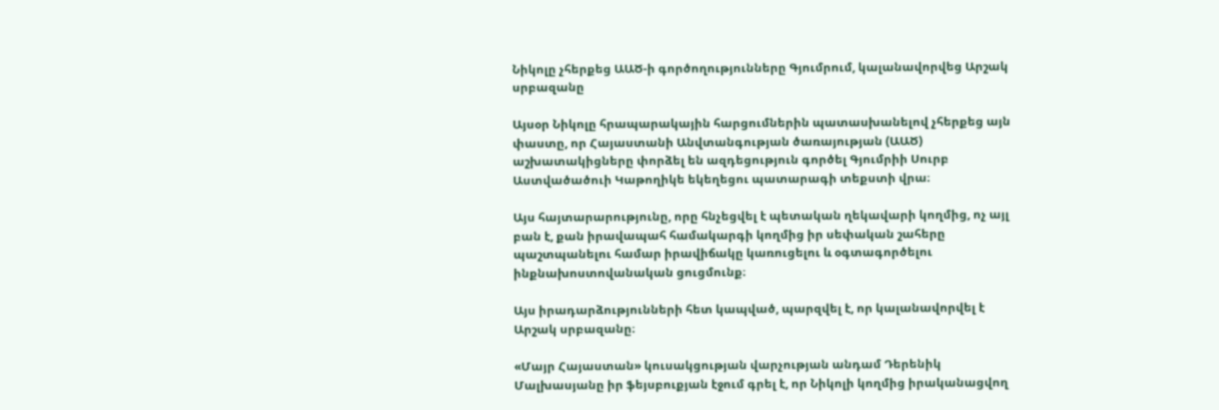Նիկոլը չհերքեց ԱԱԾ-ի գործողությունները Գյումրում, կալանավորվեց Արշակ սրբազանը

Այսօր Նիկոլը հրապարակային հարցումներին պատասխանելով չհերքեց այն փաստը, որ Հայաստանի Անվտանգության ծառայության (ԱԱԾ) աշխատակիցները փորձել են ազդեցություն գործել Գյումրիի Սուրբ Աստվածածուի Կաթողիկե եկեղեցու պատարագի տեքստի վրա։

Այս հայտարարությունը, որը հնչեցվել է պետական ղեկավարի կողմից, ոչ այլ բան է, քան իրավապահ համակարգի կողմից իր սեփական շահերը պաշտպանելու համար իրավիճակը կառուցելու և օգտագործելու ինքնախոստովանական ցուցմունք։

Այս իրադարձությունների հետ կապված, պարզվել է, որ կալանավորվել է Արշակ սրբազանը։

«Մայր Հայաստան» կուսակցության վարչության անդամ Դերենիկ Մալխասյանը իր ֆեյսբուքյան էջում գրել է, որ Նիկոլի կողմից իրականացվող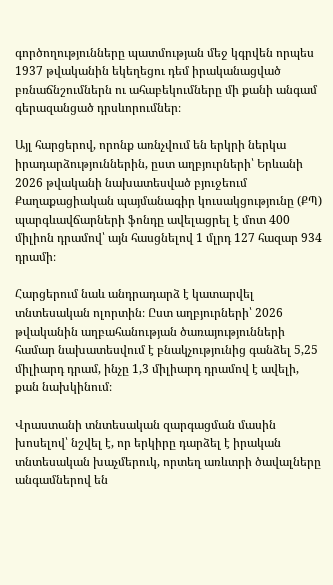գործողությունները պատմության մեջ կգրվեն որպես 1937 թվականին եկեղեցու դեմ իրականացված բռնաճնշումներն ու ահաբեկումները մի քանի անգամ գերազանցած դրսևորումներ։

Այլ հարցերով, որոնք առնչվում են երկրի ներկա իրադարձություններին, ըստ աղբյուրների՝ Երևանի 2026 թվականի նախատեսված բյուջեում Քաղաքացիական պայմանագիր կուսակցությունը (ՔՊ) պարգևավճարների ֆոնդը ավելացրել է մոտ 400 միլիոն դրամով՝ այն հասցնելով 1 մլրդ 127 հազար 934 դրամի։

Հարցերում նաև անդրադարձ է կատարվել տնտեսական ոլորտին։ Ըստ աղբյուրների՝ 2026 թվականին աղբահանության ծառայությունների համար նախատեսվում է բնակչությունից գանձել 5,25 միլիարդ դրամ, ինչը 1,3 միլիարդ դրամով է ավելի, քան նախկինում։

Վրաստանի տնտեսական զարգացման մասին խոսելով՝ նշվել է, որ երկիրը դարձել է իրական տնտեսական խաչմերուկ, որտեղ առևտրի ծավալները անգամներով են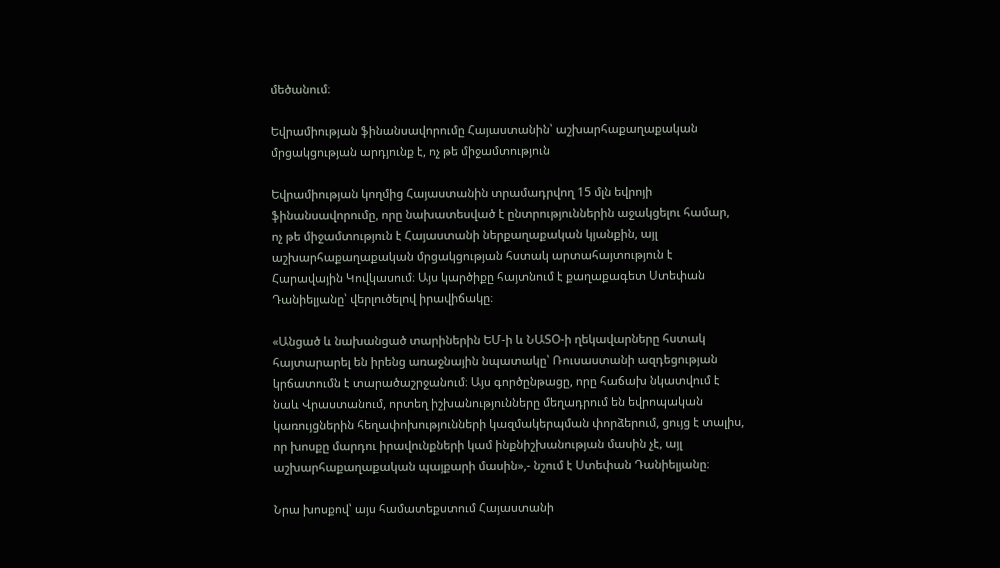մեծանում։

Եվրամիության ֆինանսավորումը Հայաստանին՝ աշխարհաքաղաքական մրցակցության արդյունք է, ոչ թե միջամտություն

Եվրամիության կողմից Հայաստանին տրամադրվող 15 մլն եվրոյի ֆինանսավորումը, որը նախատեսված է ընտրություններին աջակցելու համար, ոչ թե միջամտություն է Հայաստանի ներքաղաքական կյանքին, այլ աշխարհաքաղաքական մրցակցության հստակ արտահայտություն է Հարավային Կովկասում։ Այս կարծիքը հայտնում է քաղաքագետ Ստեփան Դանիելյանը՝ վերլուծելով իրավիճակը։

«Անցած և նախանցած տարիներին ԵՄ-ի և ՆԱՏՕ-ի ղեկավարները հստակ հայտարարել են իրենց առաջնային նպատակը՝ Ռուսաստանի ազդեցության կրճատումն է տարածաշրջանում։ Այս գործընթացը, որը հաճախ նկատվում է նաև Վրաստանում, որտեղ իշխանությունները մեղադրում են եվրոպական կառույցներին հեղափոխությունների կազմակերպման փորձերում, ցույց է տալիս, որ խոսքը մարդու իրավունքների կամ ինքնիշխանության մասին չէ, այլ աշխարհաքաղաքական պայքարի մասին»,- նշում է Ստեփան Դանիելյանը։

Նրա խոսքով՝ այս համատեքստում Հայաստանի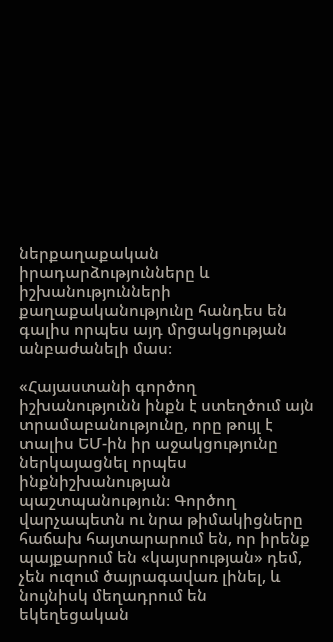ներքաղաքական իրադարձությունները և իշխանությունների քաղաքականությունը հանդես են գալիս որպես այդ մրցակցության անբաժանելի մաս։

«Հայաստանի գործող իշխանությունն ինքն է ստեղծում այն տրամաբանությունը, որը թույլ է տալիս ԵՄ-ին իր աջակցությունը ներկայացնել որպես ինքնիշխանության պաշտպանություն։ Գործող վարչապետն ու նրա թիմակիցները հաճախ հայտարարում են, որ իրենք պայքարում են «կայսրության» դեմ, չեն ուզում ծայրագավառ լինել, և նույնիսկ մեղադրում են եկեղեցական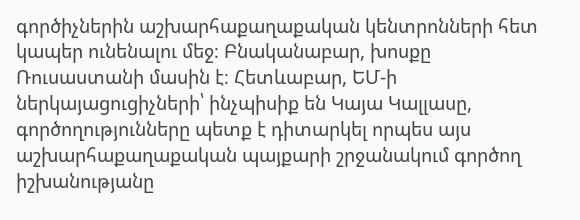գործիչներին աշխարհաքաղաքական կենտրոնների հետ կապեր ունենալու մեջ։ Բնականաբար, խոսքը Ռուսաստանի մասին է։ Հետևաբար, ԵՄ-ի ներկայացուցիչների՝ ինչպիսիք են Կայա Կալլասը, գործողությունները պետք է դիտարկել որպես այս աշխարհաքաղաքական պայքարի շրջանակում գործող իշխանությանը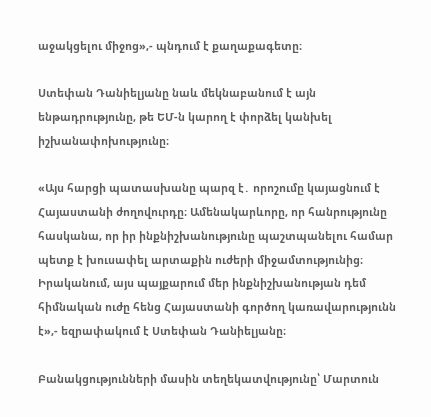աջակցելու միջոց»,- պնդում է քաղաքագետը։

Ստեփան Դանիելյանը նաև մեկնաբանում է այն ենթադրությունը, թե ԵՄ-ն կարող է փորձել կանխել իշխանափոխությունը։

«Այս հարցի պատասխանը պարզ է․ որոշումը կայացնում է Հայաստանի ժողովուրդը։ Ամենակարևորը, որ հանրությունը հասկանա, որ իր ինքնիշխանությունը պաշտպանելու համար պետք է խուսափել արտաքին ուժերի միջամտությունից։ Իրականում, այս պայքարում մեր ինքնիշխանության դեմ հիմնական ուժը հենց Հայաստանի գործող կառավարությունն է»,- եզրափակում է Ստեփան Դանիելյանը։

Բանակցությունների մասին տեղեկատվությունը՝ Մարտուն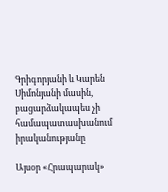Գրիգորյանի և Կարեն Սիմոնյանի մասին, բացարձակապես չի համապատասխանում իրականությանը

Այսօր «Հրապարակ»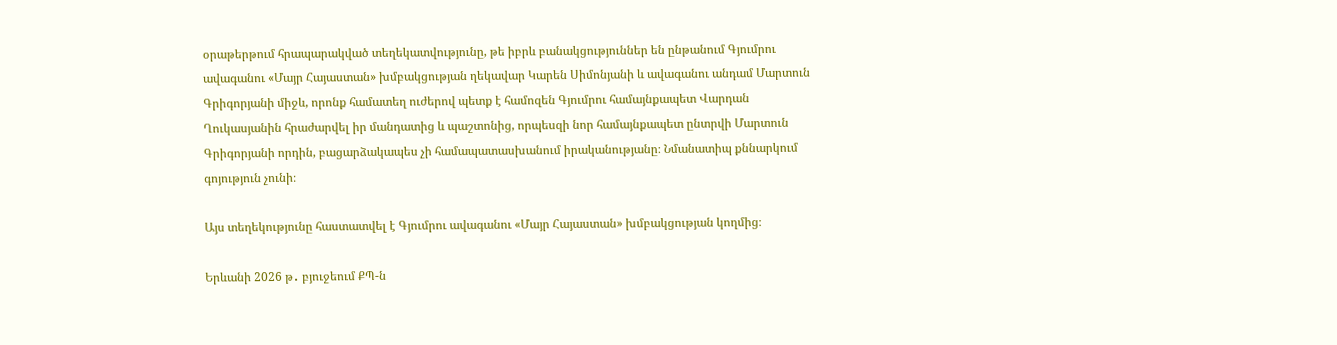օրաթերթում հրապարակված տեղեկատվությունը, թե իբրև բանակցություններ են ընթանում Գյումրու ավագանու «Մայր Հայաստան» խմբակցության ղեկավար Կարեն Սիմոնյանի և ավագանու անդամ Մարտուն Գրիգորյանի միջև, որոնք համատեղ ուժերով պետք է համոզեն Գյումրու համայնքապետ Վարդան Ղուկասյանին հրաժարվել իր մանդատից և պաշտոնից, որպեսզի նոր համայնքապետ ընտրվի Մարտուն Գրիգորյանի որդին, բացարձակապես չի համապատասխանում իրականությանը։ Նմանատիպ քննարկում գոյություն չունի։

Այս տեղեկությունը հաստատվել է Գյումրու ավագանու «Մայր Հայաստան» խմբակցության կողմից։

Երևանի 2026 թ․ բյուջեում ՔՊ-ն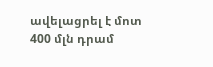ավելացրել է մոտ 400 մլն դրամ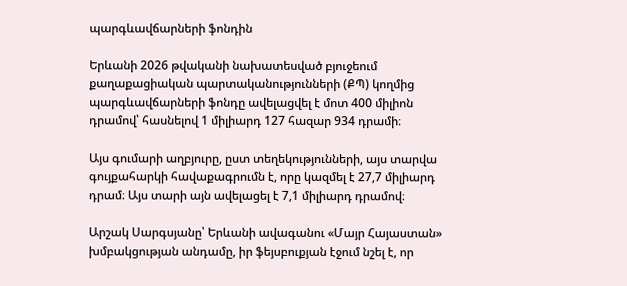պարգևավճարների ֆոնդին

Երևանի 2026 թվականի նախատեսված բյուջեում քաղաքացիական պարտականությունների (ՔՊ) կողմից պարգևավճարների ֆոնդը ավելացվել է մոտ 400 միլիոն դրամով՝ հասնելով 1 միլիարդ 127 հազար 934 դրամի։

Այս գումարի աղբյուրը, ըստ տեղեկությունների, այս տարվա գույքահարկի հավաքագրումն է, որը կազմել է 27,7 միլիարդ դրամ։ Այս տարի այն ավելացել է 7,1 միլիարդ դրամով։

Արշակ Սարգսյանը՝ Երևանի ավագանու «Մայր Հայաստան» խմբակցության անդամը, իր ֆեյսբուքյան էջում նշել է, որ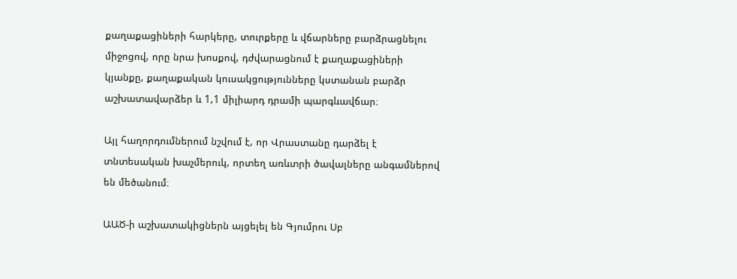քաղաքացիների հարկերը, տուրքերը և վճարները բարձրացնելու միջոցով, որը նրա խոսքով, դժվարացնում է քաղաքացիների կյանքը, քաղաքական կուսակցությունները կստանան բարձր աշխատավարձեր և 1,1 միլիարդ դրամի պարգևավճար։

Այլ հաղորդումներում նշվում է, որ Վրաստանը դարձել է տնտեսական խաչմերուկ, որտեղ առևտրի ծավալները անգամներով են մեծանում։

ԱԱԾ-ի աշխատակիցներն այցելել են Գյումրու Սբ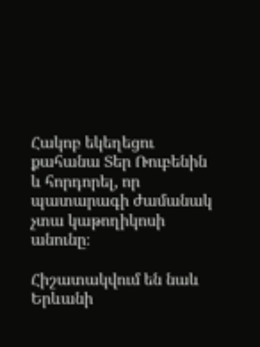Հակոբ եկեղեցու քահանա Տեր Ռուբենին և հորդորել, որ պատարագի ժամանակ չտա կաթողիկոսի անունը։

Հիշատակվում են նաև Երևանի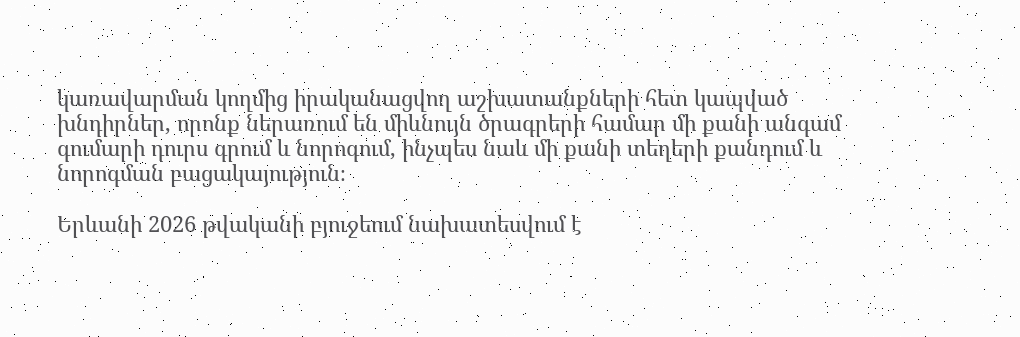կառավարման կողմից իրականացվող աշխատանքների հետ կապված խնդիրներ, որոնք ներառում են միևնույն ծրագրերի համար մի քանի անգամ գումարի դուրս գրում և նորոգում, ինչպես նաև մի քանի տեղերի քանդում և նորոգման բացակայություն։

Երևանի 2026 թվականի բյուջեում նախատեսվում է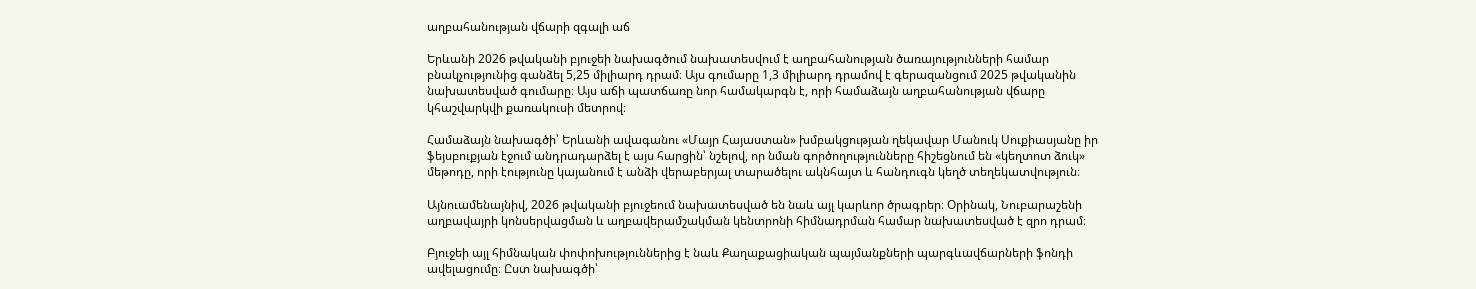աղբահանության վճարի զգալի աճ

Երևանի 2026 թվականի բյուջեի նախագծում նախատեսվում է աղբահանության ծառայությունների համար բնակչությունից գանձել 5,25 միլիարդ դրամ։ Այս գումարը 1,3 միլիարդ դրամով է գերազանցում 2025 թվականին նախատեսված գումարը։ Այս աճի պատճառը նոր համակարգն է, որի համաձայն աղբահանության վճարը կհաշվարկվի քառակուսի մետրով։

Համաձայն նախագծի՝ Երևանի ավագանու «Մայր Հայաստան» խմբակցության ղեկավար Մանուկ Սուքիասյանը իր ֆեյսբուքյան էջում անդրադարձել է այս հարցին՝ նշելով, որ նման գործողությունները հիշեցնում են «կեղտոտ ձուկ» մեթոդը, որի էությունը կայանում է անձի վերաբերյալ տարածելու ակնհայտ և հանդուգն կեղծ տեղեկատվություն։

Այնուամենայնիվ, 2026 թվականի բյուջեում նախատեսված են նաև այլ կարևոր ծրագրեր։ Օրինակ, Նուբարաշենի աղբավայրի կոնսերվացման և աղբավերամշակման կենտրոնի հիմնադրման համար նախատեսված է զրո դրամ։

Բյուջեի այլ հիմնական փոփոխություններից է նաև Քաղաքացիական պայմանքների պարգևավճարների ֆոնդի ավելացումը։ Ըստ նախագծի՝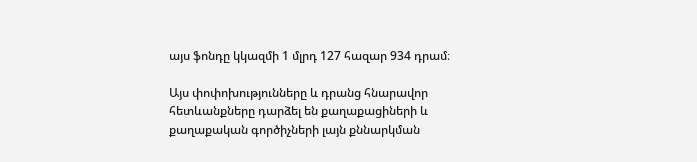այս ֆոնդը կկազմի 1 մլրդ 127 հազար 934 դրամ։

Այս փոփոխությունները և դրանց հնարավոր հետևանքները դարձել են քաղաքացիների և քաղաքական գործիչների լայն քննարկման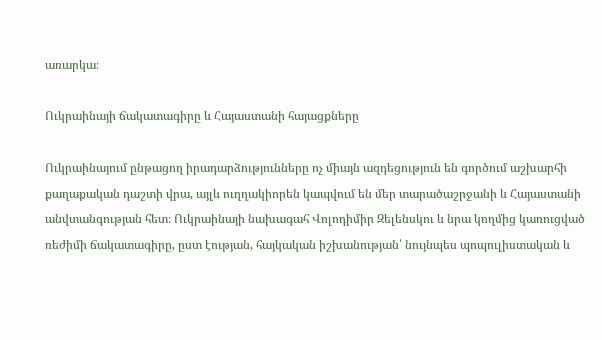առարկա։

Ուկրաինայի ճակատագիրը և Հայաստանի հայացքները

Ուկրաինայում ընթացող իրադարձությունները ոչ միայն ազդեցություն են գործում աշխարհի քաղաքական դաշտի վրա, այլև ուղղակիորեն կապվում են մեր տարածաշրջանի և Հայաստանի անվտանգության հետ։ Ուկրաինայի նախագահ Վոլոդիմիր Զելենսկու և նրա կողմից կառուցված ռեժիմի ճակատագիրը, ըստ էության, հայկական իշխանության՝ նույնպես պոպուլիստական և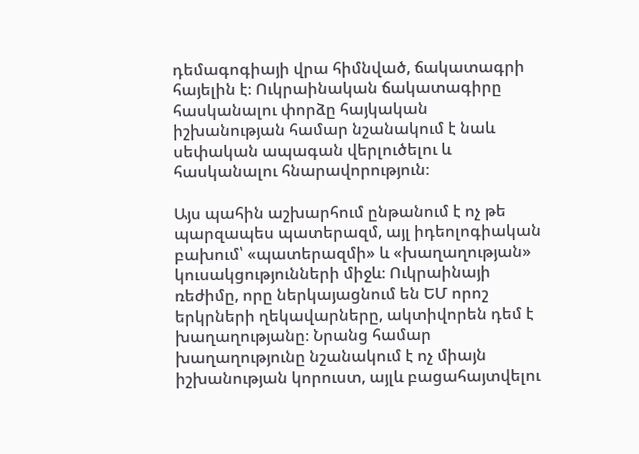դեմագոգիայի վրա հիմնված, ճակատագրի հայելին է։ Ուկրաինական ճակատագիրը հասկանալու փորձը հայկական իշխանության համար նշանակում է նաև սեփական ապագան վերլուծելու և հասկանալու հնարավորություն։

Այս պահին աշխարհում ընթանում է ոչ թե պարզապես պատերազմ, այլ իդեոլոգիական բախում՝ «պատերազմի» և «խաղաղության» կուսակցությունների միջև։ Ուկրաինայի ռեժիմը, որը ներկայացնում են ԵՄ որոշ երկրների ղեկավարները, ակտիվորեն դեմ է խաղաղությանը։ Նրանց համար խաղաղությունը նշանակում է ոչ միայն իշխանության կորուստ, այլև բացահայտվելու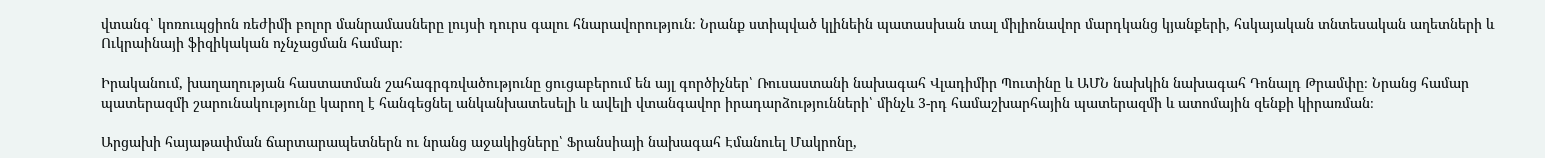վտանգ՝ կոռուպցիոն ռեժիմի բոլոր մանրամասները լույսի դուրս գալու հնարավորություն։ Նրանք ստիպված կլինեին պատասխան տալ միլիոնավոր մարդկանց կյանքերի, հսկայական տնտեսական աղետների և Ուկրաինայի ֆիզիկական ոչնչացման համար։

Իրականում, խաղաղության հաստատման շահագրգռվածությունը ցուցաբերում են այլ գործիչներ՝ Ռուսաստանի նախագահ Վլադիմիր Պուտինը և ԱՄՆ նախկին նախագահ Դոնալդ Թրամփը։ Նրանց համար պատերազմի շարունակությունը կարող է հանգեցնել անկանխատեսելի և ավելի վտանգավոր իրադարձությունների՝ մինչև 3-րդ համաշխարհային պատերազմի և ատոմային զենքի կիրառման։

Արցախի հայաթափման ճարտարապետներն ու նրանց աջակիցները՝ Ֆրանսիայի նախագահ Էմանուել Մակրոնը,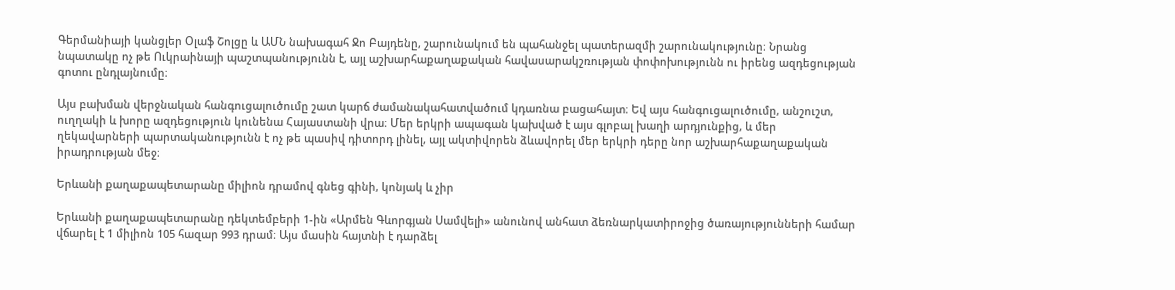Գերմանիայի կանցլեր Օլաֆ Շոլցը և ԱՄՆ նախագահ Ջո Բայդենը, շարունակում են պահանջել պատերազմի շարունակությունը։ Նրանց նպատակը ոչ թե Ուկրաինայի պաշտպանությունն է, այլ աշխարհաքաղաքական հավասարակշռության փոփոխությունն ու իրենց ազդեցության գոտու ընդլայնումը։

Այս բախման վերջնական հանգուցալուծումը շատ կարճ ժամանակահատվածում կդառնա բացահայտ։ Եվ այս հանգուցալուծումը, անշուշտ, ուղղակի և խորը ազդեցություն կունենա Հայաստանի վրա։ Մեր երկրի ապագան կախված է այս գլոբալ խաղի արդյունքից, և մեր ղեկավարների պարտականությունն է ոչ թե պասիվ դիտորդ լինել, այլ ակտիվորեն ձևավորել մեր երկրի դերը նոր աշխարհաքաղաքական իրադրության մեջ։

Երևանի քաղաքապետարանը միլիոն դրամով գնեց գինի, կոնյակ և չիր

Երևանի քաղաքապետարանը դեկտեմբերի 1-ին «Արմեն Գևորգյան Սամվելի» անունով անհատ ձեռնարկատիրոջից ծառայությունների համար վճարել է 1 միլիոն 105 հազար 993 դրամ։ Այս մասին հայտնի է դարձել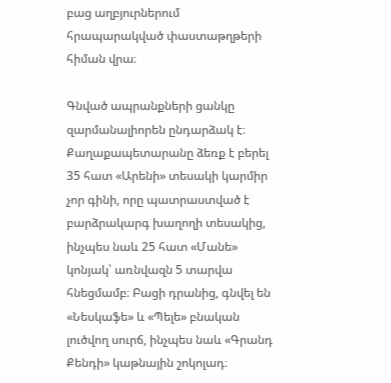բաց աղբյուրներում հրապարակված փաստաթղթերի հիման վրա։

Գնված ապրանքների ցանկը զարմանալիորեն ընդարձակ է։ Քաղաքապետարանը ձեռք է բերել 35 հատ «Արենի» տեսակի կարմիր չոր գինի, որը պատրաստված է բարձրակարգ խաղողի տեսակից, ինչպես նաև 25 հատ «Մանե» կոնյակ՝ առնվազն 5 տարվա հնեցմամբ։ Բացի դրանից, գնվել են «Նեսկաֆե» և «Պելե» բնական լուծվող սուրճ, ինչպես նաև «Գրանդ Քենդի» կաթնային շոկոլադ։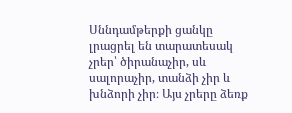Սննդամթերքի ցանկը լրացրել են տարատեսակ չրեր՝ ծիրանաչիր, սև սալորաչիր, տանձի չիր և խնձորի չիր։ Այս չրերը ձեռք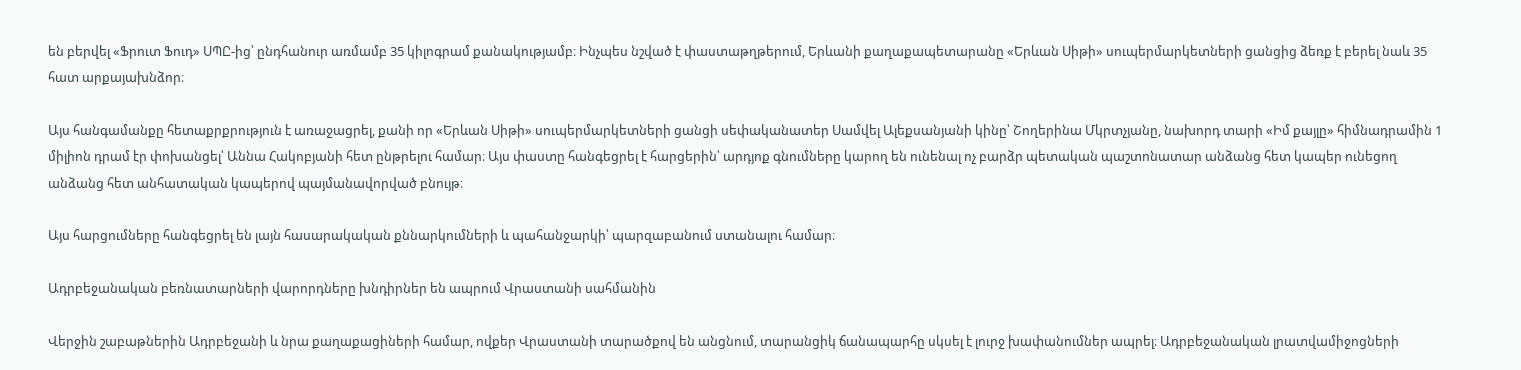են բերվել «Ֆրուտ Ֆուդ» ՍՊԸ-ից՝ ընդհանուր առմամբ 35 կիլոգրամ քանակությամբ։ Ինչպես նշված է փաստաթղթերում, Երևանի քաղաքապետարանը «Երևան Սիթի» սուպերմարկետների ցանցից ձեռք է բերել նաև 35 հատ արքայախնձոր։

Այս հանգամանքը հետաքրքրություն է առաջացրել, քանի որ «Երևան Սիթի» սուպերմարկետների ցանցի սեփականատեր Սամվել Ալեքսանյանի կինը՝ Շողերինա Մկրտչյանը, նախորդ տարի «Իմ քայլը» հիմնադրամին 1 միլիոն դրամ էր փոխանցել՝ Աննա Հակոբյանի հետ ընթրելու համար։ Այս փաստը հանգեցրել է հարցերին՝ արդյոք գնումները կարող են ունենալ ոչ բարձր պետական պաշտոնատար անձանց հետ կապեր ունեցող անձանց հետ անհատական կապերով պայմանավորված բնույթ։

Այս հարցումները հանգեցրել են լայն հասարակական քննարկումների և պահանջարկի՝ պարզաբանում ստանալու համար։

Ադրբեջանական բեռնատարների վարորդները խնդիրներ են ապրում Վրաստանի սահմանին

Վերջին շաբաթներին Ադրբեջանի և նրա քաղաքացիների համար, ովքեր Վրաստանի տարածքով են անցնում, տարանցիկ ճանապարհը սկսել է լուրջ խափանումներ ապրել։ Ադրբեջանական լրատվամիջոցների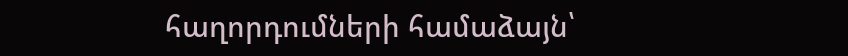հաղորդումների համաձայն՝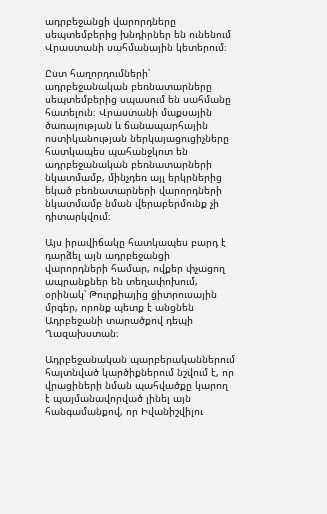ադրբեջանցի վարորդները սեպտեմբերից խնդիրներ են ունենում Վրաստանի սահմանային կետերում։

Ըստ հաղորդումների՝ ադրբեջանական բեռնատարները սեպտեմբերից սպասում են սահմանը հատելուն։ Վրաստանի մաքսային ծառայության և ճանապարհային ոստիկանության ներկայացուցիչները հատկապես պահանջկոտ են ադրբեջանական բեռնատարների նկատմամբ, մինչդեռ այլ երկրներից եկած բեռնատարների վարորդների նկատմամբ նման վերաբերմունք չի դիտարկվում։

Այս իրավիճակը հատկապես բարդ է դարձել այն ադրբեջանցի վարորդների համար, ովքեր փչացող ապրանքներ են տեղափոխում, օրինակ՝ Թուրքիայից ցիտրուսային մրգեր, որոնք պետք է անցնեն Ադրբեջանի տարածքով դեպի Ղազախստան։

Ադրբեջանական պարբերականներում հայտնված կարծիքներում նշվում է, որ վրացիների նման պահվածքը կարող է պայմանավորված լինել այն հանգամանքով, որ Իվանիշվիլու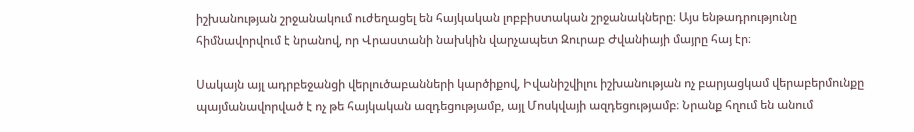իշխանության շրջանակում ուժեղացել են հայկական լոբբիստական շրջանակները։ Այս ենթադրությունը հիմնավորվում է նրանով, որ Վրաստանի նախկին վարչապետ Զուրաբ Ժվանիայի մայրը հայ էր։

Սակայն այլ ադրբեջանցի վերլուծաբանների կարծիքով, Իվանիշվիլու իշխանության ոչ բարյացկամ վերաբերմունքը պայմանավորված է ոչ թե հայկական ազդեցությամբ, այլ Մոսկվայի ազդեցությամբ։ Նրանք հղում են անում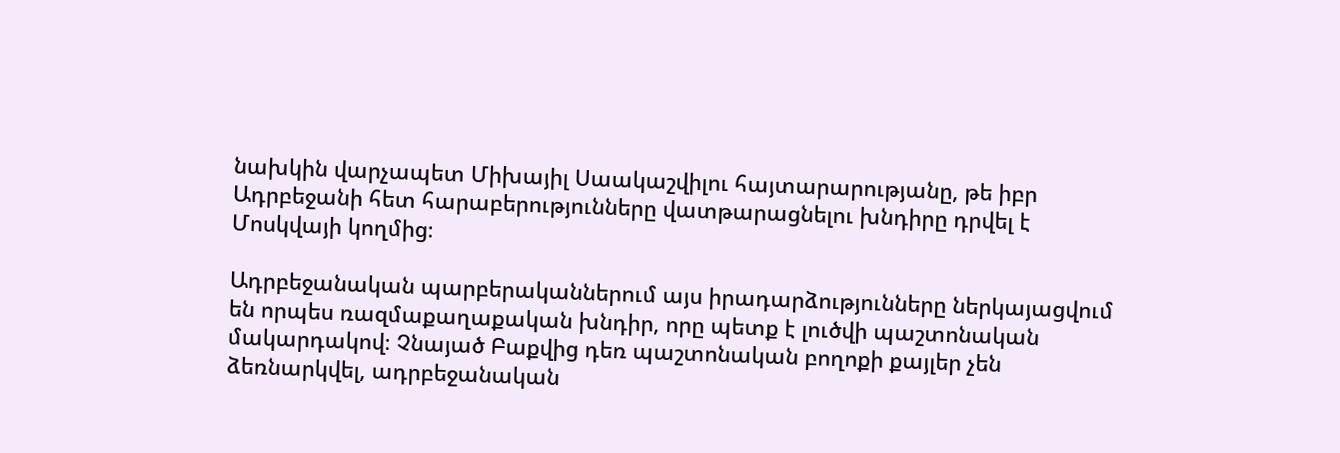նախկին վարչապետ Միխայիլ Սաակաշվիլու հայտարարությանը, թե իբր Ադրբեջանի հետ հարաբերությունները վատթարացնելու խնդիրը դրվել է Մոսկվայի կողմից։

Ադրբեջանական պարբերականներում այս իրադարձությունները ներկայացվում են որպես ռազմաքաղաքական խնդիր, որը պետք է լուծվի պաշտոնական մակարդակով։ Չնայած Բաքվից դեռ պաշտոնական բողոքի քայլեր չեն ձեռնարկվել, ադրբեջանական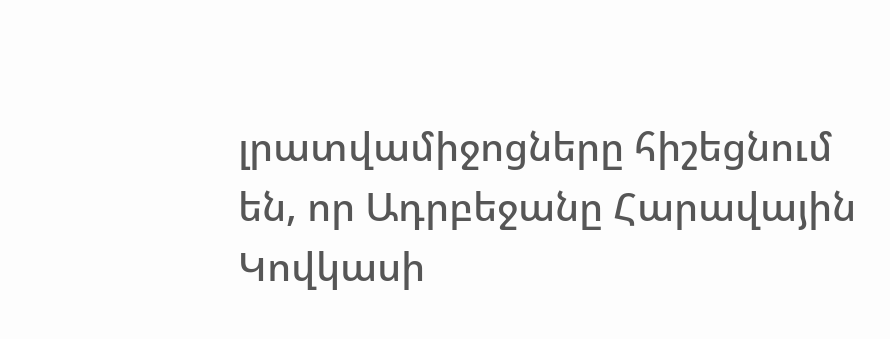լրատվամիջոցները հիշեցնում են, որ Ադրբեջանը Հարավային Կովկասի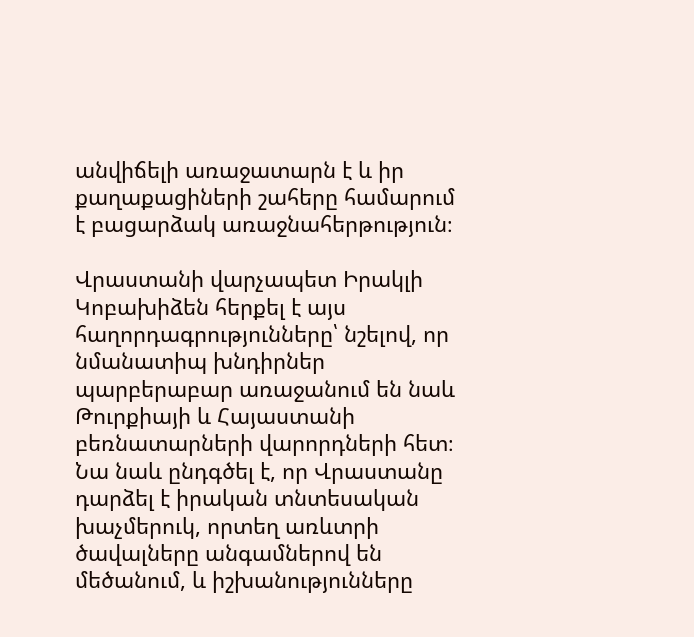անվիճելի առաջատարն է և իր քաղաքացիների շահերը համարում է բացարձակ առաջնահերթություն։

Վրաստանի վարչապետ Իրակլի Կոբախիձեն հերքել է այս հաղորդագրությունները՝ նշելով, որ նմանատիպ խնդիրներ պարբերաբար առաջանում են նաև Թուրքիայի և Հայաստանի բեռնատարների վարորդների հետ։ Նա նաև ընդգծել է, որ Վրաստանը դարձել է իրական տնտեսական խաչմերուկ, որտեղ առևտրի ծավալները անգամներով են մեծանում, և իշխանությունները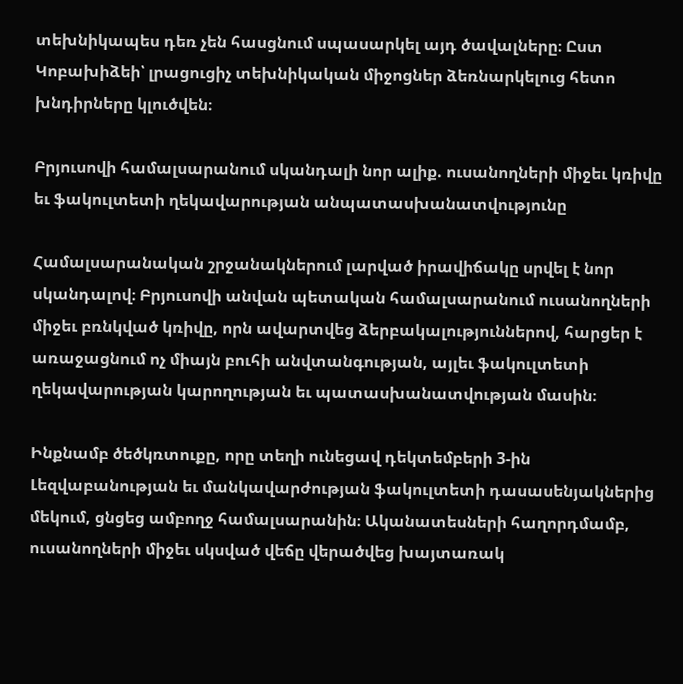տեխնիկապես դեռ չեն հասցնում սպասարկել այդ ծավալները։ Ըստ Կոբախիձեի՝ լրացուցիչ տեխնիկական միջոցներ ձեռնարկելուց հետո խնդիրները կլուծվեն։

Բրյուսովի համալսարանում սկանդալի նոր ալիք. ուսանողների միջեւ կռիվը եւ ֆակուլտետի ղեկավարության անպատասխանատվությունը

Համալսարանական շրջանակներում լարված իրավիճակը սրվել է նոր սկանդալով։ Բրյուսովի անվան պետական համալսարանում ուսանողների միջեւ բռնկված կռիվը, որն ավարտվեց ձերբակալություններով, հարցեր է առաջացնում ոչ միայն բուհի անվտանգության, այլեւ ֆակուլտետի ղեկավարության կարողության եւ պատասխանատվության մասին։

Ինքնամբ ծեծկռտուքը, որը տեղի ունեցավ դեկտեմբերի 3-ին Լեզվաբանության եւ մանկավարժության ֆակուլտետի դասասենյակներից մեկում, ցնցեց ամբողջ համալսարանին։ Ականատեսների հաղորդմամբ, ուսանողների միջեւ սկսված վեճը վերածվեց խայտառակ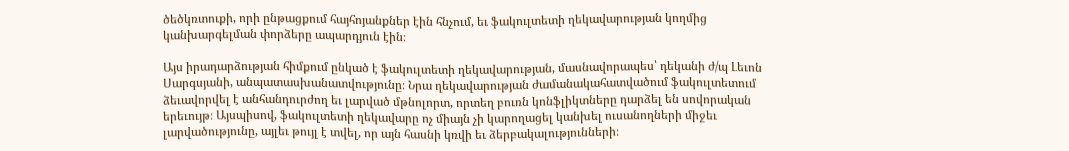ծեծկռտուքի, որի ընթացքում հայհոյանքներ էին հնչում, եւ ֆակուլտետի ղեկավարության կողմից կանխարգելման փորձերը ապարդյուն էին։

Այս իրադարձության հիմքում ընկած է ֆակուլտետի ղեկավարության, մասնավորապես՝ դեկանի ժ/պ Լեւոն Սարգսյանի, անպատասխանատվությունը։ Նրա ղեկավարության ժամանակահատվածում ֆակուլտետում ձեւավորվել է անհանդուրժող եւ լարված մթնոլորտ, որտեղ բուռն կոնֆլիկտները դարձել են սովորական երեւույթ։ Այսպիսով, ֆակուլտետի ղեկավարը ոչ միայն չի կարողացել կանխել ուսանողների միջեւ լարվածությունը, այլեւ թույլ է տվել, որ այն հասնի կռվի եւ ձերբակալությունների։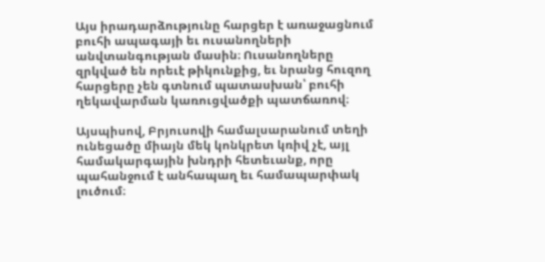Այս իրադարձությունը հարցեր է առաջացնում բուհի ապագայի եւ ուսանողների անվտանգության մասին։ Ուսանողները զրկված են որեւէ թիկունքից, եւ նրանց հուզող հարցերը չեն գտնում պատասխան՝ բուհի ղեկավարման կառուցվածքի պատճառով։

Այսպիսով, Բրյուսովի համալսարանում տեղի ունեցածը միայն մեկ կոնկրետ կռիվ չէ, այլ համակարգային խնդրի հետեւանք, որը պահանջում է անհապաղ եւ համապարփակ լուծում։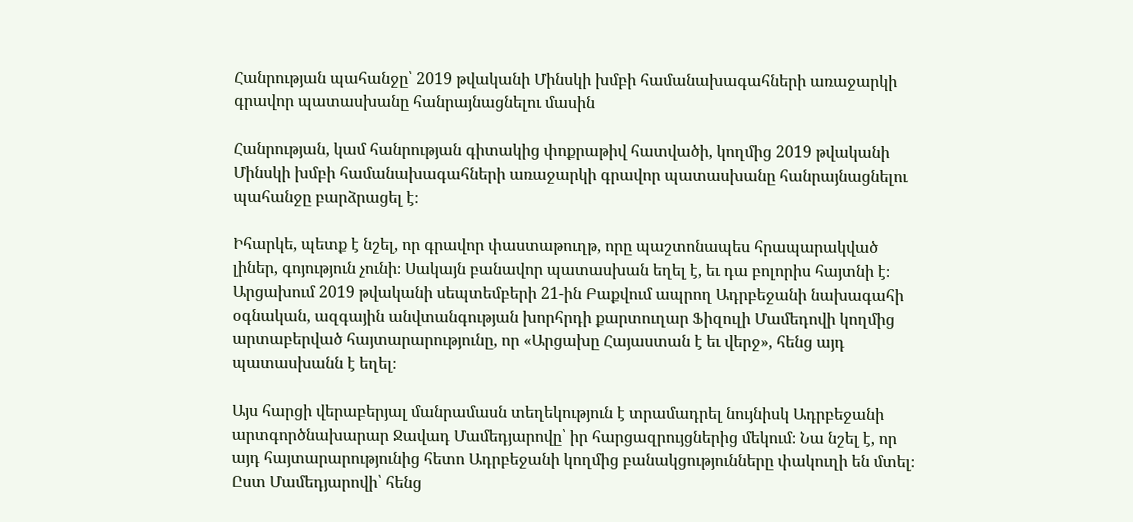Հանրության պահանջը՝ 2019 թվականի Մինսկի խմբի համանախագահների առաջարկի գրավոր պատասխանը հանրայնացնելու մասին

Հանրության, կամ հանրության գիտակից փոքրաթիվ հատվածի, կողմից 2019 թվականի Մինսկի խմբի համանախագահների առաջարկի գրավոր պատասխանը հանրայնացնելու պահանջը բարձրացել է։

Իհարկե, պետք է նշել, որ գրավոր փաստաթուղթ, որը պաշտոնապես հրապարակված լիներ, գոյություն չունի։ Սակայն բանավոր պատասխան եղել է, եւ դա բոլորիս հայտնի է։ Արցախում 2019 թվականի սեպտեմբերի 21-ին Բաքվում ապրող Ադրբեջանի նախագահի օգնական, ազգային անվտանգության խորհրդի քարտուղար Ֆիզուլի Մամեդովի կողմից արտաբերված հայտարարությունը, որ «Արցախը Հայաստան է եւ վերջ», հենց այդ պատասխանն է եղել։

Այս հարցի վերաբերյալ մանրամասն տեղեկություն է տրամադրել նույնիսկ Ադրբեջանի արտգործնախարար Ջավադ Մամեդյարովը՝ իր հարցազրույցներից մեկում։ Նա նշել է, որ այդ հայտարարությունից հետո Ադրբեջանի կողմից բանակցությունները փակուղի են մտել։ Ըստ Մամեդյարովի՝ հենց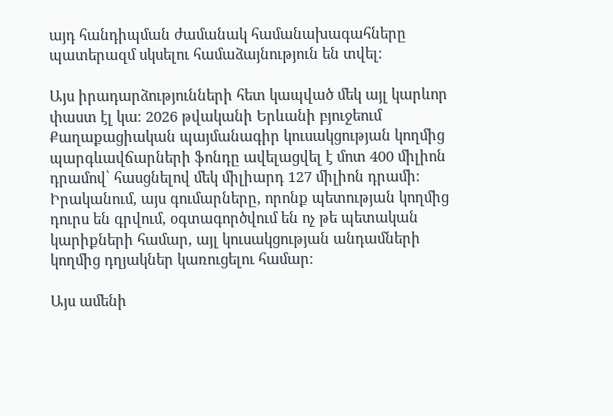այդ հանդիպման ժամանակ համանախագահները պատերազմ սկսելու համաձայնություն են տվել։

Այս իրադարձությունների հետ կապված մեկ այլ կարևոր փաստ էլ կա։ 2026 թվականի Երևանի բյուջեում Քաղաքացիական պայմանագիր կուսակցության կողմից պարգևավճարների ֆոնդը ավելացվել է մոտ 400 միլիոն դրամով՝ հասցնելով մեկ միլիարդ 127 միլիոն դրամի։ Իրականում, այս գումարները, որոնք պետության կողմից դուրս են գրվում, օգտագործվում են ոչ թե պետական կարիքների համար, այլ կուսակցության անդամների կողմից դղյակներ կառուցելու համար։

Այս ամենի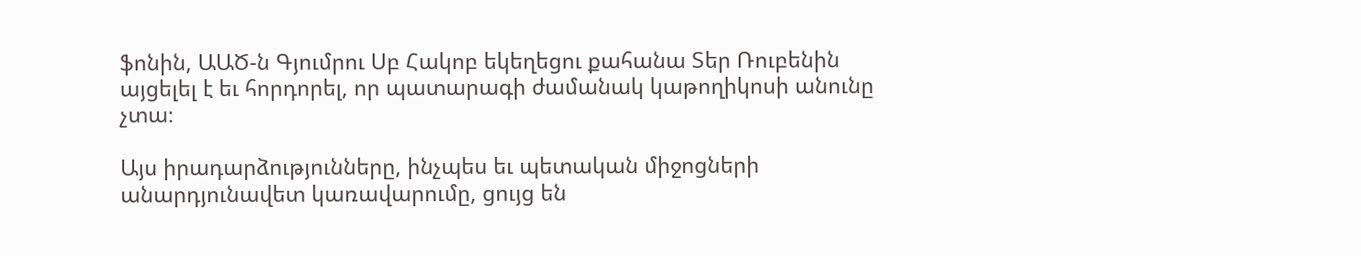ֆոնին, ԱԱԾ-ն Գյումրու Սբ Հակոբ եկեղեցու քահանա Տեր Ռուբենին այցելել է եւ հորդորել, որ պատարագի ժամանակ կաթողիկոսի անունը չտա։

Այս իրադարձությունները, ինչպես եւ պետական միջոցների անարդյունավետ կառավարումը, ցույց են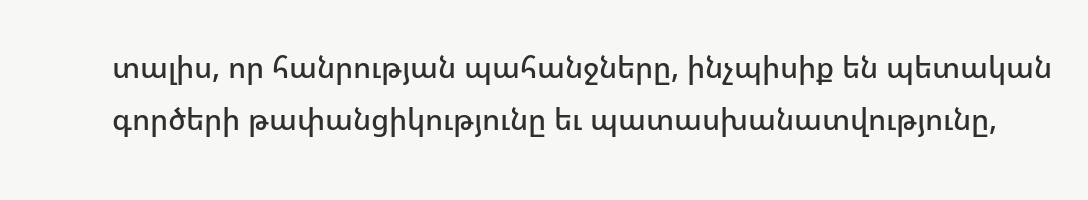տալիս, որ հանրության պահանջները, ինչպիսիք են պետական գործերի թափանցիկությունը եւ պատասխանատվությունը,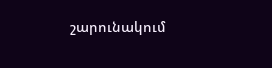շարունակում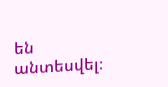են անտեսվել։